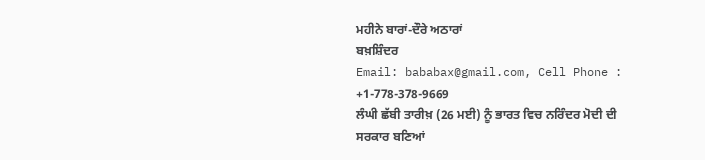ਮਹੀਨੇ ਬਾਰਾਂ-ਦੌਰੇ ਅਠਾਰਾਂ
ਬਖ਼ਸ਼ਿੰਦਰ
Email: bababax@gmail.com, Cell Phone : +1-778-378-9669
ਲੰਘੀ ਛੱਬੀ ਤਾਰੀਖ਼ (26 ਮਈ) ਨੂੰ ਭਾਰਤ ਵਿਚ ਨਰਿੰਦਰ ਮੋਦੀ ਦੀ ਸਰਕਾਰ ਬਣਿਆਂ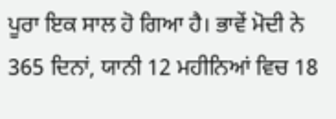ਪੂਰਾ ਇਕ ਸਾਲ ਹੋ ਗਿਆ ਹੈ। ਭਾਵੇਂ ਮੋਦੀ ਨੇ 365 ਦਿਨਾਂ, ਯਾਨੀ 12 ਮਹੀਨਿਆਂ ਵਿਚ 18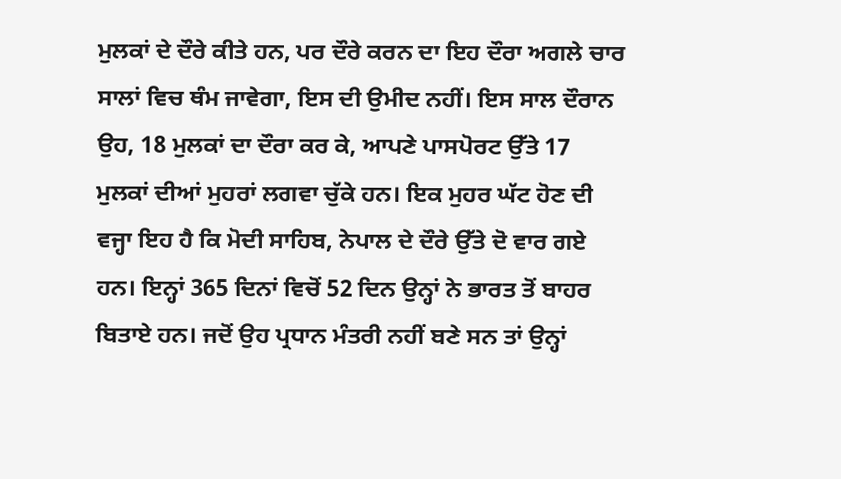ਮੁਲਕਾਂ ਦੇ ਦੌਰੇ ਕੀਤੇ ਹਨ, ਪਰ ਦੌਰੇ ਕਰਨ ਦਾ ਇਹ ਦੌਰਾ ਅਗਲੇ ਚਾਰ ਸਾਲਾਂ ਵਿਚ ਥੰਮ ਜਾਵੇਗਾ, ਇਸ ਦੀ ਉਮੀਦ ਨਹੀਂ। ਇਸ ਸਾਲ ਦੌਰਾਨ ਉਹ, 18 ਮੁਲਕਾਂ ਦਾ ਦੌਰਾ ਕਰ ਕੇ, ਆਪਣੇ ਪਾਸਪੋਰਟ ਉੱਤੇ 17 ਮੁਲਕਾਂ ਦੀਆਂ ਮੁਹਰਾਂ ਲਗਵਾ ਚੁੱਕੇ ਹਨ। ਇਕ ਮੁਹਰ ਘੱਟ ਹੋਣ ਦੀ ਵਜ੍ਹਾ ਇਹ ਹੈ ਕਿ ਮੋਦੀ ਸਾਹਿਬ, ਨੇਪਾਲ ਦੇ ਦੌਰੇ ਉੱਤੇ ਦੋ ਵਾਰ ਗਏ ਹਨ। ਇਨ੍ਹਾਂ 365 ਦਿਨਾਂ ਵਿਚੋਂ 52 ਦਿਨ ਉਨ੍ਹਾਂ ਨੇ ਭਾਰਤ ਤੋਂ ਬਾਹਰ ਬਿਤਾਏ ਹਨ। ਜਦੋਂ ਉਹ ਪ੍ਰਧਾਨ ਮੰਤਰੀ ਨਹੀਂ ਬਣੇ ਸਨ ਤਾਂ ਉਨ੍ਹਾਂ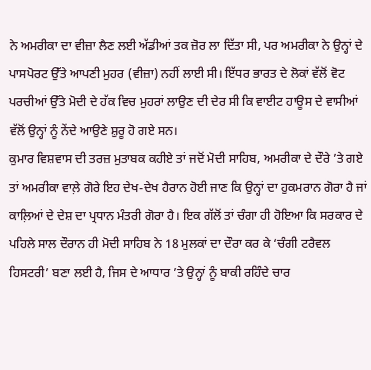ਨੇ ਅਮਰੀਕਾ ਦਾ ਵੀਜ਼ਾ ਲੈਣ ਲਈ ਅੱਡੀਆਂ ਤਕ ਜ਼ੋਰ ਲਾ ਦਿੱਤਾ ਸੀ, ਪਰ ਅਮਰੀਕਾ ਨੇ ਉਨ੍ਹਾਂ ਦੇ ਪਾਸਪੋਰਟ ਉੱਤੇ ਆਪਣੀ ਮੁਹਰ (ਵੀਜ਼ਾ) ਨਹੀਂ ਲਾਈ ਸੀ। ਇੱਧਰ ਭਾਰਤ ਦੇ ਲੋਕਾਂ ਵੱਲੋਂ ਵੋਟ ਪਰਚੀਆਂ ਉੱਤੇ ਮੋਦੀ ਦੇ ਹੱਕ ਵਿਚ ਮੁਹਰਾਂ ਲਾਉਣ ਦੀ ਦੇਰ ਸੀ ਕਿ ਵਾਈਟ ਹਾਊਸ ਦੇ ਵਾਸੀਆਂ ਵੱਲੋਂ ਉਨ੍ਹਾਂ ਨੂੰ ਨੇਂਦੇ ਆਉਣੇ ਸ਼ੁਰੂ ਹੋ ਗਏ ਸਨ।
ਕੁਮਾਰ ਵਿਸ਼ਵਾਸ ਦੀ ਤਰਜ਼ ਮੁਤਾਬਕ ਕਹੀਏ ਤਾਂ ਜਦੋਂ ਮੋਦੀ ਸਾਹਿਬ, ਅਮਰੀਕਾ ਦੇ ਦੌਰੇ ’ਤੇ ਗਏ ਤਾਂ ਅਮਰੀਕਾ ਵਾਲ਼ੇ ਗੋਰੇ ਇਹ ਦੇਖ-ਦੇਖ ਹੈਰਾਨ ਹੋਈ ਜਾਣ ਕਿ ਉਨ੍ਹਾਂ ਦਾ ਹੁਕਮਰਾਨ ਗੋਰਾ ਹੈ ਜਾਂ ਕਾਲ਼ਿਆਂ ਦੇ ਦੇਸ਼ ਦਾ ਪ੍ਰਧਾਨ ਮੰਤਰੀ ਗੋਰਾ ਹੈ। ਇਕ ਗੱਲੋਂ ਤਾਂ ਚੰਗਾ ਹੀ ਹੋਇਆ ਕਿ ਸਰਕਾਰ ਦੇ ਪਹਿਲੇ ਸਾਲ ਦੌਰਾਨ ਹੀ ਮੋਦੀ ਸਾਹਿਬ ਨੇ 18 ਮੁਲਕਾਂ ਦਾ ਦੌਰਾ ਕਰ ਕੇ ‘ਚੰਗੀ ਟਰੈਵਲ ਹਿਸਟਰੀ’ ਬਣਾ ਲਈ ਹੈ, ਜਿਸ ਦੇ ਆਧਾਰ ’ਤੇ ਉਨ੍ਹਾਂ ਨੂੰ ਬਾਕੀ ਰਹਿੰਦੇ ਚਾਰ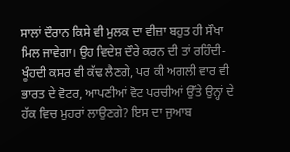ਸਾਲਾਂ ਦੌਰਾਨ ਕਿਸੇ ਵੀ ਮੁਲਕ ਦਾ ਵੀਜ਼ਾ ਬਹੁਤ ਹੀ ਸੌਖਾ ਮਿਲ ਜਾਵੇਗਾ। ਉਹ ਵਿਦੇਸ਼ ਦੌਰੇ ਕਰਨ ਦੀ ਤਾਂ ਰਹਿੰਦੀ-ਖੂੰਹਦੀ ਕਸਰ ਵੀ ਕੱਢ ਲੈਣਗੇ, ਪਰ ਕੀ ਅਗਲੀ ਵਾਰ ਵੀ ਭਾਰਤ ਦੇ ਵੋਟਰ, ਆਪਣੀਆਂ ਵੋਟ ਪਰਚੀਆਂ ਉੱਤੇ ਉਨ੍ਹਾਂ ਦੇ ਹੱਕ ਵਿਚ ਮੁਹਰਾਂ ਲਾਉਣਗੇ? ਇਸ ਦਾ ਜੁਆਬ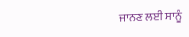ਜਾਨਣ ਲਈ ਸਾਨੂੰ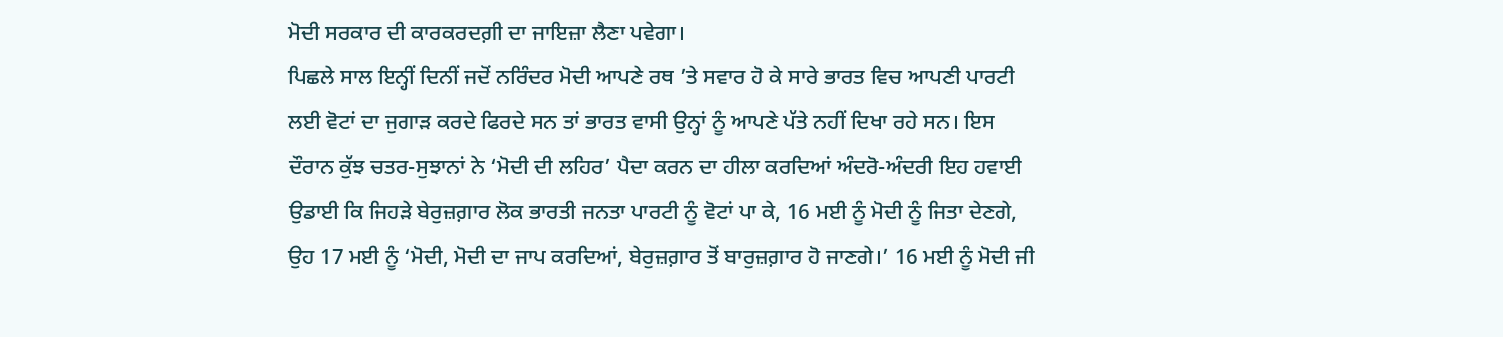ਮੋਦੀ ਸਰਕਾਰ ਦੀ ਕਾਰਕਰਦਗ਼ੀ ਦਾ ਜਾਇਜ਼ਾ ਲੈਣਾ ਪਵੇਗਾ।
ਪਿਛਲੇ ਸਾਲ ਇਨ੍ਹੀਂ ਦਿਨੀਂ ਜਦੋਂ ਨਰਿੰਦਰ ਮੋਦੀ ਆਪਣੇ ਰਥ ’ਤੇ ਸਵਾਰ ਹੋ ਕੇ ਸਾਰੇ ਭਾਰਤ ਵਿਚ ਆਪਣੀ ਪਾਰਟੀ ਲਈ ਵੋਟਾਂ ਦਾ ਜੁਗਾੜ ਕਰਦੇ ਫਿਰਦੇ ਸਨ ਤਾਂ ਭਾਰਤ ਵਾਸੀ ਉਨ੍ਹਾਂ ਨੂੰ ਆਪਣੇ ਪੱਤੇ ਨਹੀਂ ਦਿਖਾ ਰਹੇ ਸਨ। ਇਸ ਦੌਰਾਨ ਕੁੱਝ ਚਤਰ-ਸੁਝਾਨਾਂ ਨੇ ‘ਮੋਦੀ ਦੀ ਲਹਿਰ’ ਪੈਦਾ ਕਰਨ ਦਾ ਹੀਲਾ ਕਰਦਿਆਂ ਅੰਦਰੋ-ਅੰਦਰੀ ਇਹ ਹਵਾਈ ਉਡਾਈ ਕਿ ਜਿਹੜੇ ਬੇਰੁਜ਼ਗ਼ਾਰ ਲੋਕ ਭਾਰਤੀ ਜਨਤਾ ਪਾਰਟੀ ਨੂੰ ਵੋਟਾਂ ਪਾ ਕੇ, 16 ਮਈ ਨੂੰ ਮੋਦੀ ਨੂੰ ਜਿਤਾ ਦੇਣਗੇ, ਉਹ 17 ਮਈ ਨੂੰ ‘ਮੋਦੀ, ਮੋਦੀ ਦਾ ਜਾਪ ਕਰਦਿਆਂ, ਬੇਰੁਜ਼ਗ਼ਾਰ ਤੋਂ ਬਾਰੁਜ਼ਗ਼ਾਰ ਹੋ ਜਾਣਗੇ।’ 16 ਮਈ ਨੂੰ ਮੋਦੀ ਜੀ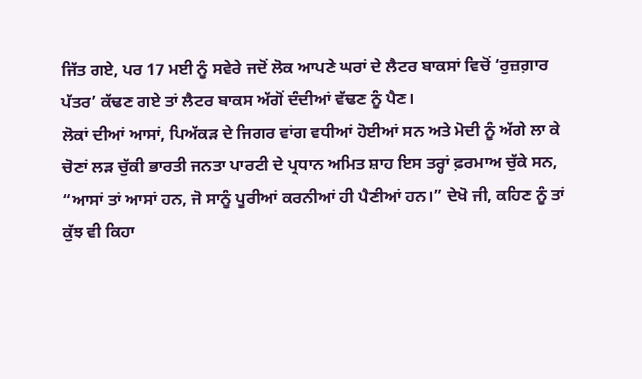ਜਿੱਤ ਗਏ, ਪਰ 17 ਮਈ ਨੂੰ ਸਵੇਰੇ ਜਦੋਂ ਲੋਕ ਆਪਣੇ ਘਰਾਂ ਦੇ ਲੈਟਰ ਬਾਕਸਾਂ ਵਿਚੋਂ ‘ਰੁਜ਼ਗ਼ਾਰ ਪੱਤਰ’ ਕੱਢਣ ਗਏ ਤਾਂ ਲੈਟਰ ਬਾਕਸ ਅੱਗੋਂ ਦੰਦੀਆਂ ਵੱਢਣ ਨੂੰ ਪੈਣ।
ਲੋਕਾਂ ਦੀਆਂ ਆਸਾਂ, ਪਿਅੱਕੜ ਦੇ ਜਿਗਰ ਵਾਂਗ ਵਧੀਆਂ ਹੋਈਆਂ ਸਨ ਅਤੇ ਮੋਦੀ ਨੂੰ ਅੱਗੇ ਲਾ ਕੇ ਚੋਣਾਂ ਲੜ ਚੁੱਕੀ ਭਾਰਤੀ ਜਨਤਾ ਪਾਰਟੀ ਦੇ ਪ੍ਰਧਾਨ ਅਮਿਤ ਸ਼ਾਹ ਇਸ ਤਰ੍ਹਾਂ ਫ਼ਰਮਾਅ ਚੁੱਕੇ ਸਨ, “ਆਸਾਂ ਤਾਂ ਆਸਾਂ ਹਨ, ਜੋ ਸਾਨੂੰ ਪੂਰੀਆਂ ਕਰਨੀਆਂ ਹੀ ਪੈਣੀਆਂ ਹਨ।” ਦੇਖੋ ਜੀ, ਕਹਿਣ ਨੂੰ ਤਾਂ ਕੁੱਝ ਵੀ ਕਿਹਾ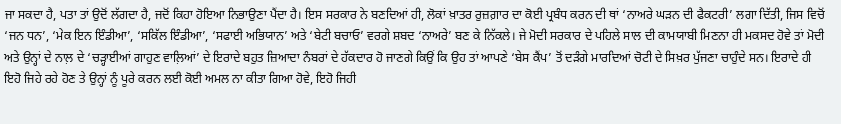ਜਾ ਸਕਦਾ ਹੈ, ਪਤਾ ਤਾਂ ਉਦੋਂ ਲੱਗਦਾ ਹੈ, ਜਦੋਂ ਕਿਹਾ ਹੋਇਆ ਨਿਭਾਉਣਾ ਪੈਂਦਾ ਹੈ। ਇਸ ਸਰਕਾਰ ਨੇ ਬਣਦਿਆਂ ਹੀ, ਲੋਕਾਂ ਖ਼ਾਤਰ ਰੁਜ਼ਗ਼ਾਰ ਦਾ ਕੋਈ ਪ੍ਰਬੰਧ ਕਰਨ ਦੀ ਥਾਂ ‘ਨਾਅਰੇ ਘੜਨ ਦੀ ਫੈਕਟਰੀ’ ਲਗਾ ਦਿੱਤੀ, ਜਿਸ ਵਿਚੋਂ ‘ਜਨ ਧਨ’, ‘ਮੇਕ ਇਨ ਇੰਡੀਆ’, ‘ਸਕਿੱਲ ਇੰਡੀਆ’, ‘ਸਫਾਈ ਅਭਿਯਾਨ’ ਅਤੇ ‘ਬੇਟੀ ਬਚਾਓ’ ਵਰਗੇ ਸ਼ਬਦ ‘ਨਾਅਰੇ’ ਬਣ ਕੇ ਨਿੱਕਲੇ। ਜੇ ਮੋਦੀ ਸਰਕਾਰ ਦੇ ਪਹਿਲੇ ਸਾਲ ਦੀ ਕਾਮਯਾਬੀ ਮਿਣਨਾ ਹੀ ਮਕਸਦ ਹੋਵੇ ਤਾਂ ਮੋਦੀ ਅਤੇ ਉਨ੍ਹਾਂ ਦੇ ਨਾਲ਼ ਦੇ ‘ਚੜ੍ਹਾਈਆਂ ਗਾਹੁਣ ਵਾਲ਼ਿਆਂ’ ਦੇ ਇਰਾਦੇ ਬਹੁਤ ਜ਼ਿਆਦਾ ਨੰਬਰਾਂ ਦੇ ਹੱਕਦਾਰ ਹੋ ਜਾਣਗੇ ਕਿਉਂ ਕਿ ਉਹ ਤਾਂ ਆਪਣੇ ‘ਬੇਸ ਕੈਂਪ’ ਤੋਂ ਦੜੰਗੇ ਮਾਰਦਿਆਂ ਚੋਟੀ ਦੇ ਸਿਖ਼ਰ ਪੁੱਜਣਾ ਚਾਹੁੰਦੇ ਸਨ। ਇਰਾਦੇ ਹੀ ਇਹੋ ਜਿਹੇ ਰਹੇ ਹੋਣ ਤੇ ਉਨ੍ਹਾਂ ਨੂੰ ਪੂਰੇ ਕਰਨ ਲਈ ਕੋਈ ਅਮਲ ਨਾ ਕੀਤਾ ਗਿਆ ਹੋਵੇ, ਇਹੋ ਜਿਹੀ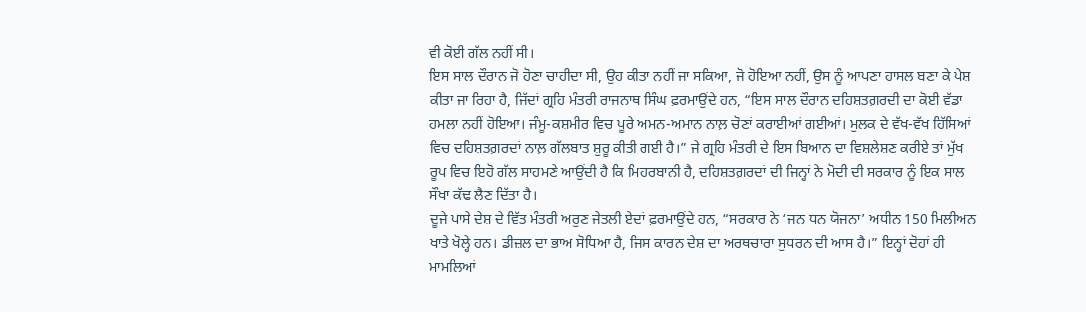ਵੀ ਕੋਈ ਗੱਲ ਨਹੀਂ ਸੀ।
ਇਸ ਸਾਲ ਦੌਰਾਨ ਜੋ ਹੋਣਾ ਚਾਹੀਦਾ ਸੀ, ਉਹ ਕੀਤਾ ਨਹੀਂ ਜਾ ਸਕਿਆ, ਜੋ ਹੋਇਆ ਨਹੀਂ, ਉਸ ਨੂੰ ਆਪਣਾ ਹਾਸਲ ਬਣਾ ਕੇ ਪੇਸ਼ ਕੀਤਾ ਜਾ ਰਿਹਾ ਹੈ, ਜਿੱਦਾਂ ਗ੍ਰਹਿ ਮੰਤਰੀ ਰਾਜਨਾਥ ਸਿੰਘ ਫ਼ਰਮਾਉਂਦੇ ਹਨ, “ਇਸ ਸਾਲ ਦੌਰਾਨ ਦਹਿਸ਼ਤਗ਼ਰਦੀ ਦਾ ਕੋਈ ਵੱਡਾ ਹਮਲਾ ਨਹੀਂ ਹੋਇਆ। ਜੰਮੂ-ਕਸ਼ਮੀਰ ਵਿਚ ਪੂਰੇ ਅਮਨ-ਅਮਾਨ ਨਾਲ਼ ਚੋਣਾਂ ਕਰਾਈਆਂ ਗਈਆਂ। ਮੁਲਕ ਦੇ ਵੱਖ-ਵੱਖ ਹਿੱਸਿਆਂ ਵਿਚ ਦਹਿਸ਼ਤਗ਼ਰਦਾਂ ਨਾਲ਼ ਗੱਲਬਾਤ ਸ਼ੁਰੂ ਕੀਤੀ ਗਈ ਹੈ।” ਜੇ ਗ੍ਰਹਿ ਮੰਤਰੀ ਦੇ ਇਸ ਬਿਆਨ ਦਾ ਵਿਸ਼ਲੇਸ਼ਣ ਕਰੀਏ ਤਾਂ ਮੁੱਖ ਰੂਪ ਵਿਚ ਇਹੋ ਗੱਲ ਸਾਹਮਣੇ ਆਉਂਦੀ ਹੈ ਕਿ ਮਿਹਰਬਾਨੀ ਹੈ, ਦਹਿਸ਼ਤਗ਼ਰਦਾਂ ਦੀ ਜਿਨ੍ਹਾਂ ਨੇ ਮੋਦੀ ਦੀ ਸਰਕਾਰ ਨੂੰ ਇਕ ਸਾਲ ਸੌਖਾ ਕੱਢ ਲੈਣ ਦਿੱਤਾ ਹੈ।
ਦੂਜੇ ਪਾਸੇ ਦੇਸ਼ ਦੇ ਵਿੱਤ ਮੰਤਰੀ ਅਰੁਣ ਜੇਤਲੀ ਏਦਾਂ ਫ਼ਰਮਾਉਂਦੇ ਹਨ, “ਸਰਕਾਰ ਨੇ ‘ਜਨ ਧਨ ਯੋਜਨਾ’ ਅਧੀਨ 150 ਮਿਲੀਅਨ ਖਾਤੇ ਖੋਲ੍ਹੇ ਹਨ। ਡੀਜ਼ਲ ਦਾ ਭਾਅ ਸੋਧਿਆ ਹੈ, ਜਿਸ ਕਾਰਨ ਦੇਸ਼ ਦਾ ਅਰਥਚਾਰਾ ਸੁਧਰਨ ਦੀ ਆਸ ਹੈ।” ਇਨ੍ਹਾਂ ਦੋਹਾਂ ਹੀ ਮਾਮਲਿਆਂ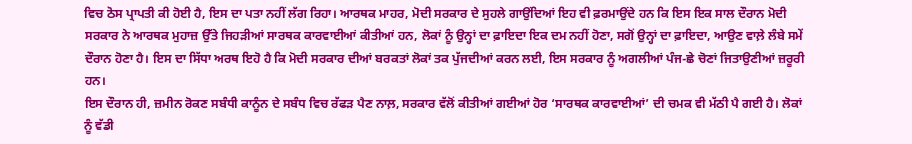ਵਿਚ ਠੋਸ ਪ੍ਰਾਪਤੀ ਕੀ ਹੋਈ ਹੈ, ਇਸ ਦਾ ਪਤਾ ਨਹੀਂ ਲੱਗ ਰਿਹਾ। ਆਰਥਕ ਮਾਹਰ, ਮੋਦੀ ਸਰਕਾਰ ਦੇ ਸੁਹਲੇ ਗਾਉਂਦਿਆਂ ਇਹ ਵੀ ਫ਼ਰਮਾਉਂਦੇ ਹਨ ਕਿ ਇਸ ਇਕ ਸਾਲ ਦੌਰਾਨ ਮੋਦੀ ਸਰਕਾਰ ਨੇ ਆਰਥਕ ਮੁਹਾਜ਼ ਉੱਤੇ ਜਿਹੜੀਆਂ ਸਾਰਥਕ ਕਾਰਵਾਈਆਂ ਕੀਤੀਆਂ ਹਨ, ਲੋਕਾਂ ਨੂੰ ਉਨ੍ਹਾਂ ਦਾ ਫ਼ਾਇਦਾ ਇਕ ਦਮ ਨਹੀਂ ਹੋਣਾ, ਸਗੋਂ ਉਨ੍ਹਾਂ ਦਾ ਫ਼ਾਇਦਾ, ਆਉਣ ਵਾਲ਼ੇ ਲੰਬੇ ਸਮੇਂ ਦੌਰਾਨ ਹੋਣਾ ਹੈ। ਇਸ ਦਾ ਸਿੱਧਾ ਅਰਥ ਇਹੋ ਹੈ ਕਿ ਮੋਦੀ ਸਰਕਾਰ ਦੀਆਂ ਬਰਕਤਾਂ ਲੋਕਾਂ ਤਕ ਪੁੱਜਦੀਆਂ ਕਰਨ ਲਈ, ਇਸ ਸਰਕਾਰ ਨੂੰ ਅਗਲੀਆਂ ਪੰਜ-ਛੇ ਚੋਣਾਂ ਜਿਤਾਉਣੀਆਂ ਜ਼ਰੂਰੀ ਹਨ।
ਇਸ ਦੌਰਾਨ ਹੀ, ਜ਼ਮੀਨ ਰੋਕਣ ਸਬੰਧੀ ਕਾਨੂੰਨ ਦੇ ਸਬੰਧ ਵਿਚ ਰੱਫੜ ਪੈਣ ਨਾਲ਼, ਸਰਕਾਰ ਵੱਲੋਂ ਕੀਤੀਆਂ ਗਈਆਂ ਹੋਰ ‘ਸਾਰਥਕ ਕਾਰਵਾਈਆਂ’ ਦੀ ਚਮਕ ਵੀ ਮੱਠੀ ਪੈ ਗਈ ਹੈ। ਲੋਕਾਂ ਨੂੰ ਵੱਡੀ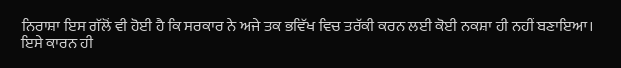ਨਿਰਾਸ਼ਾ ਇਸ ਗੱਲੋਂ ਵੀ ਹੋਈ ਹੈ ਕਿ ਸਰਕਾਰ ਨੇ ਅਜੇ ਤਕ ਭਵਿੱਖ ਵਿਚ ਤਰੱਕੀ ਕਰਨ ਲਈ ਕੋਈ ਨਕਸ਼ਾ ਹੀ ਨਹੀਂ ਬਣਾਇਆ। ਇਸੇ ਕਾਰਨ ਹੀ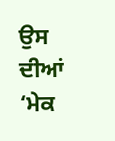ਉਸ ਦੀਆਂ ‘ਮੇਕ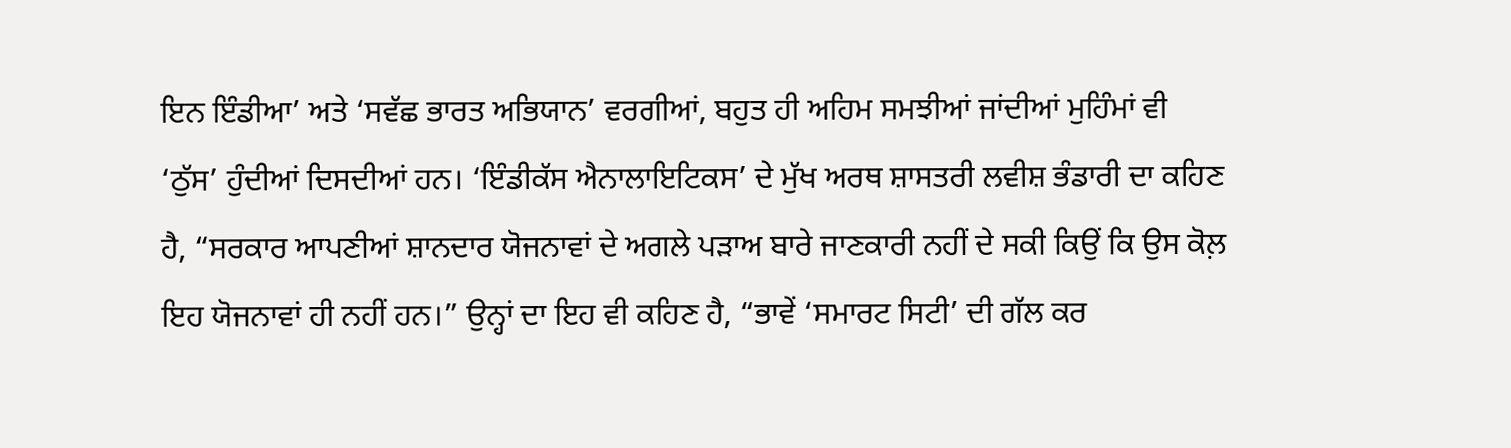ਇਨ ਇੰਡੀਆ’ ਅਤੇ ‘ਸਵੱਛ ਭਾਰਤ ਅਭਿਯਾਨ’ ਵਰਗੀਆਂ, ਬਹੁਤ ਹੀ ਅਹਿਮ ਸਮਝੀਆਂ ਜਾਂਦੀਆਂ ਮੁਹਿੰਮਾਂ ਵੀ ‘ਠੁੱਸ’ ਹੁੰਦੀਆਂ ਦਿਸਦੀਆਂ ਹਨ। ‘ਇੰਡੀਕੱਸ ਐਨਾਲਾਇਟਿਕਸ’ ਦੇ ਮੁੱਖ ਅਰਥ ਸ਼ਾਸਤਰੀ ਲਵੀਸ਼ ਭੰਡਾਰੀ ਦਾ ਕਹਿਣ ਹੈ, “ਸਰਕਾਰ ਆਪਣੀਆਂ ਸ਼ਾਨਦਾਰ ਯੋਜਨਾਵਾਂ ਦੇ ਅਗਲੇ ਪੜਾਅ ਬਾਰੇ ਜਾਣਕਾਰੀ ਨਹੀਂ ਦੇ ਸਕੀ ਕਿਉਂ ਕਿ ਉਸ ਕੋਲ਼ ਇਹ ਯੋਜਨਾਵਾਂ ਹੀ ਨਹੀਂ ਹਨ।” ਉਨ੍ਹਾਂ ਦਾ ਇਹ ਵੀ ਕਹਿਣ ਹੈ, “ਭਾਵੇਂ ‘ਸਮਾਰਟ ਸਿਟੀ’ ਦੀ ਗੱਲ ਕਰ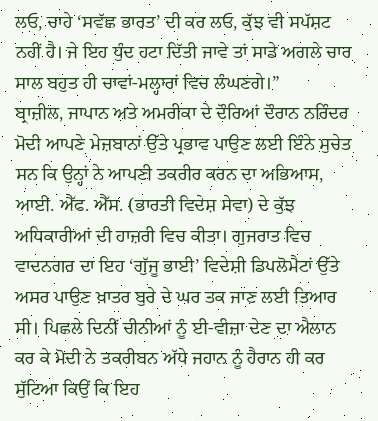ਲਓ, ਚਾਹੇ ‘ਸਵੱਛ ਭਾਰਤ’ ਦੀ ਕਰ ਲਓ, ਕੁੱਝ ਵੀ ਸਪੱਸ਼ਟ ਨਹੀਂ ਹੈ। ਜੇ ਇਹ ਧੁੰਦ ਹਟਾ ਦਿੱਤੀ ਜਾਵੇ ਤਾਂ ਸਾਡੇ ਅਗਲੇ ਚਾਰ ਸਾਲ ਬਹੁਤ ਹੀ ਚਾਵਾਂ-ਮਲ੍ਹਾਰਾਂ ਵਿਚ ਲੰਘਣਗੇ।”
ਬ੍ਰਾਜ਼ੀਲ, ਜਾਪਾਨ ਅਤੇ ਅਮਰੀਕਾ ਦੇ ਦੌਰਿਆਂ ਦੌਰਾਨ ਨਰਿੰਦਰ ਮੋਦੀ ਆਪਣੇ ਮੇਜ਼ਬਾਨਾਂ ਉੱਤੇ ਪ੍ਰਭਾਵ ਪਾਉਣ ਲਈ ਇੰਨੇ ਸੁਚੇਤ ਸਨ ਕਿ ਉਨ੍ਹਾਂ ਨੇ ਆਪਣੀ ਤਕਰੀਰ ਕਰਨ ਦਾ ਅਭਿਆਸ, ਆਈ. ਐੱਫ. ਐੱਸ. (ਭਾਰਤੀ ਵਿਦੇਸ਼ ਸੇਵਾ) ਦੇ ਕੁੱਝ ਅਧਿਕਾਰੀਆਂ ਦੀ ਹਾਜ਼ਰੀ ਵਿਚ ਕੀਤਾ। ਗੁਜਰਾਤ ਵਿਚ ਵਾਦਨਗਰ ਦਾ ਇਹ ‘ਗੁੱਜੂ ਭਾਈ’ ਵਿਦੇਸ਼ੀ ਡਿਪਲੋਮੈਟਾਂ ਉੱਤੇ ਅਸਰ ਪਾਉਣ ਖ਼ਾਤਰ ਬੁਰੇ ਦੇ ਘਰ ਤਕ ਜਾਣ ਲਈ ਤਿਆਰ ਸੀ। ਪਿਛਲੇ ਦਿਨੀਂ ਚੀਨੀਆਂ ਨੂੰ ਈ-ਵੀਜ਼ਾ ਦੇਣ ਦਾ ਐਲਾਨ ਕਰ ਕੇ ਮੋਦੀ ਨੇ ਤਕਰੀਬਨ ਅੱਧੇ ਜਹਾਨ ਨੂੰ ਹੈਰਾਨ ਹੀ ਕਰ ਸੁੱਟਿਆ ਕਿਉਂ ਕਿ ਇਹ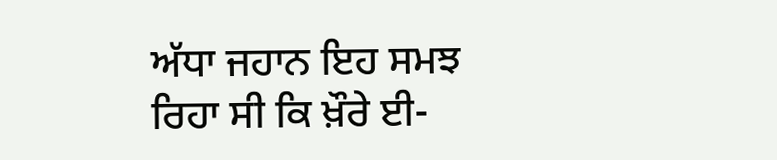ਅੱਧਾ ਜਹਾਨ ਇਹ ਸਮਝ ਰਿਹਾ ਸੀ ਕਿ ਖ਼ੌਰੇ ਈ-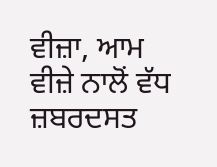ਵੀਜ਼ਾ, ਆਮ ਵੀਜ਼ੇ ਨਾਲੋਂ ਵੱਧ ਜ਼ਬਰਦਸਤ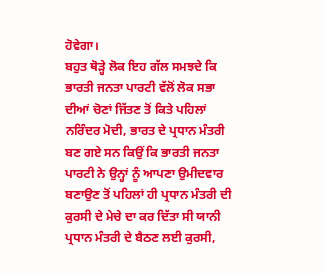ਹੋਵੇਗਾ।
ਬਹੁਤ ਥੋੜ੍ਹੇ ਲੋਕ ਇਹ ਗੱਲ ਸਮਝਦੇ ਕਿ ਭਾਰਤੀ ਜਨਤਾ ਪਾਰਟੀ ਵੱਲੋਂ ਲੋਕ ਸਭਾ ਦੀਆਂ ਚੋਣਾਂ ਜਿੱਤਣ ਤੋਂ ਕਿਤੇ ਪਹਿਲਾਂ ਨਰਿੰਦਰ ਮੋਦੀ, ਭਾਰਤ ਦੇ ਪ੍ਰਧਾਨ ਮੰਤਰੀ ਬਣ ਗਏ ਸਨ ਕਿਉਂ ਕਿ ਭਾਰਤੀ ਜਨਤਾ ਪਾਰਟੀ ਨੇ ਉਨ੍ਹਾਂ ਨੂੰ ਆਪਣਾ ਉਮੀਦਵਾਰ ਬਣਾਉਣ ਤੋਂ ਪਹਿਲਾਂ ਹੀ ਪ੍ਰਧਾਨ ਮੰਤਰੀ ਦੀ ਕੁਰਸੀ ਦੇ ਮੇਚੇ ਦਾ ਕਰ ਦਿੱਤਾ ਸੀ ਯਾਨੀ ਪ੍ਰਧਾਨ ਮੰਤਰੀ ਦੇ ਬੈਠਣ ਲਈ ਕੁਰਸੀ,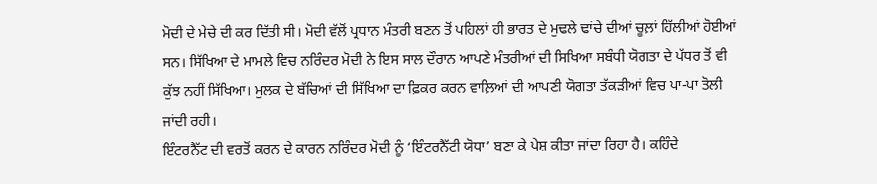ਮੋਦੀ ਦੇ ਮੇਚੇ ਦੀ ਕਰ ਦਿੱਤੀ ਸੀ। ਮੋਦੀ ਵੱਲੋਂ ਪ੍ਰਧਾਨ ਮੰਤਰੀ ਬਣਨ ਤੋਂ ਪਹਿਲਾਂ ਹੀ ਭਾਰਤ ਦੇ ਮੁਢਲੇ ਢਾਂਚੇ ਦੀਆਂ ਚੂਲ਼ਾਂ ਹਿੱਲੀਆਂ ਹੋਈਆਂ ਸਨ। ਸਿੱਖਿਆ ਦੇ ਮਾਮਲੇ ਵਿਚ ਨਰਿੰਦਰ ਮੋਦੀ ਨੇ ਇਸ ਸਾਲ ਦੌਰਾਨ ਆਪਣੇ ਮੰਤਰੀਆਂ ਦੀ ਸਿਖਿਆ ਸਬੰਧੀ ਯੋਗਤਾ ਦੇ ਪੱਧਰ ਤੋਂ ਵੀ ਕੁੱਝ ਨਹੀਂ ਸਿੱਖਿਆ। ਮੁਲਕ ਦੇ ਬੱਚਿਆਂ ਦੀ ਸਿੱਖਿਆ ਦਾ ਫ਼ਿਕਰ ਕਰਨ ਵਾਲ਼ਿਆਂ ਦੀ ਆਪਣੀ ਯੋਗਤਾ ਤੱਕੜੀਆਂ ਵਿਚ ਪਾ-ਪਾ ਤੋਲੀ ਜਾਂਦੀ ਰਹੀ।
ਇੰਟਰਨੈੱਟ ਦੀ ਵਰਤੋਂ ਕਰਨ ਦੇ ਕਾਰਨ ਨਰਿੰਦਰ ਮੋਦੀ ਨੂੰ ‘ਇੰਟਰਨੈੱਟੀ ਯੋਧਾ’ ਬਣਾ ਕੇ ਪੇਸ਼ ਕੀਤਾ ਜਾਂਦਾ ਰਿਹਾ ਹੈ। ਕਹਿੰਦੇ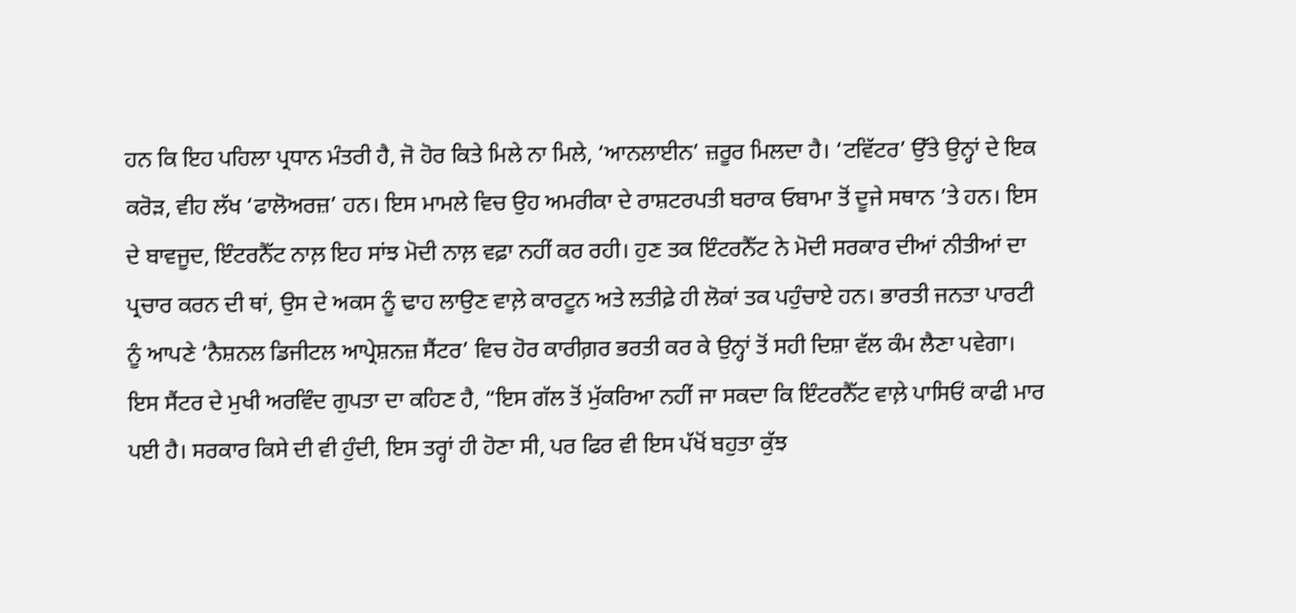ਹਨ ਕਿ ਇਹ ਪਹਿਲਾ ਪ੍ਰਧਾਨ ਮੰਤਰੀ ਹੈ, ਜੋ ਹੋਰ ਕਿਤੇ ਮਿਲੇ ਨਾ ਮਿਲੇ, ‘ਆਨਲਾਈਨ’ ਜ਼ਰੂਰ ਮਿਲਦਾ ਹੈ। ‘ਟਵਿੱਟਰ’ ਉੱਤੇ ਉਨ੍ਹਾਂ ਦੇ ਇਕ ਕਰੋੜ, ਵੀਹ ਲੱਖ ‘ਫਾਲੋਅਰਜ਼’ ਹਨ। ਇਸ ਮਾਮਲੇ ਵਿਚ ਉਹ ਅਮਰੀਕਾ ਦੇ ਰਾਸ਼ਟਰਪਤੀ ਬਰਾਕ ਓਬਾਮਾ ਤੋਂ ਦੂਜੇ ਸਥਾਨ ’ਤੇ ਹਨ। ਇਸ ਦੇ ਬਾਵਜੂਦ, ਇੰਟਰਨੈੱਟ ਨਾਲ਼ ਇਹ ਸਾਂਝ ਮੋਦੀ ਨਾਲ਼ ਵਫ਼ਾ ਨਹੀਂ ਕਰ ਰਹੀ। ਹੁਣ ਤਕ ਇੰਟਰਨੈੱਟ ਨੇ ਮੋਦੀ ਸਰਕਾਰ ਦੀਆਂ ਨੀਤੀਆਂ ਦਾ ਪ੍ਰਚਾਰ ਕਰਨ ਦੀ ਥਾਂ, ਉਸ ਦੇ ਅਕਸ ਨੂੰ ਢਾਹ ਲਾਉਣ ਵਾਲ਼ੇ ਕਾਰਟੂਨ ਅਤੇ ਲਤੀਫ਼ੇ ਹੀ ਲੋਕਾਂ ਤਕ ਪਹੁੰਚਾਏ ਹਨ। ਭਾਰਤੀ ਜਨਤਾ ਪਾਰਟੀ ਨੂੰ ਆਪਣੇ ‘ਨੈਸ਼ਨਲ ਡਿਜੀਟਲ ਆਪ੍ਰੇਸ਼ਨਜ਼ ਸੈਂਟਰ’ ਵਿਚ ਹੋਰ ਕਾਰੀਗ਼ਰ ਭਰਤੀ ਕਰ ਕੇ ਉਨ੍ਹਾਂ ਤੋਂ ਸਹੀ ਦਿਸ਼ਾ ਵੱਲ ਕੰਮ ਲੈਣਾ ਪਵੇਗਾ। ਇਸ ਸੈਂਟਰ ਦੇ ਮੁਖੀ ਅਰਵਿੰਦ ਗੁਪਤਾ ਦਾ ਕਹਿਣ ਹੈ, “ਇਸ ਗੱਲ ਤੋਂ ਮੁੱਕਰਿਆ ਨਹੀਂ ਜਾ ਸਕਦਾ ਕਿ ਇੰਟਰਨੈੱਟ ਵਾਲ਼ੇ ਪਾਸਿਓਂ ਕਾਫੀ ਮਾਰ ਪਈ ਹੈ। ਸਰਕਾਰ ਕਿਸੇ ਦੀ ਵੀ ਹੁੰਦੀ, ਇਸ ਤਰ੍ਹਾਂ ਹੀ ਹੋਣਾ ਸੀ, ਪਰ ਫਿਰ ਵੀ ਇਸ ਪੱਖੋਂ ਬਹੁਤਾ ਕੁੱਝ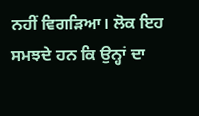ਨਹੀਂ ਵਿਗੜਿਆ। ਲੋਕ ਇਹ ਸਮਝਦੇ ਹਨ ਕਿ ਉਨ੍ਹਾਂ ਦਾ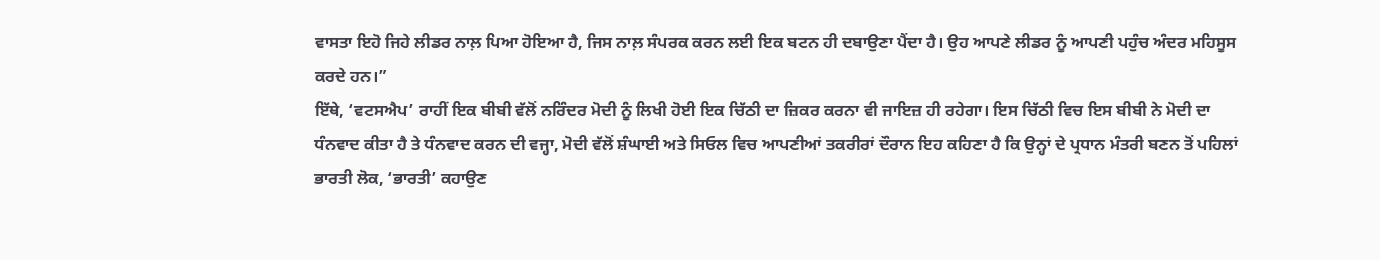ਵਾਸਤਾ ਇਹੋ ਜਿਹੇ ਲੀਡਰ ਨਾਲ਼ ਪਿਆ ਹੋਇਆ ਹੈ, ਜਿਸ ਨਾਲ਼ ਸੰਪਰਕ ਕਰਨ ਲਈ ਇਕ ਬਟਨ ਹੀ ਦਬਾਉਣਾ ਪੈਂਦਾ ਹੈ। ਉਹ ਆਪਣੇ ਲੀਡਰ ਨੂੰ ਆਪਣੀ ਪਹੁੰਚ ਅੰਦਰ ਮਹਿਸੂਸ ਕਰਦੇ ਹਨ।”
ਇੱਥੇ, ‘ਵਟਸਐਪ’ ਰਾਹੀਂ ਇਕ ਬੀਬੀ ਵੱਲੋਂ ਨਰਿੰਦਰ ਮੋਦੀ ਨੂੰ ਲਿਖੀ ਹੋਈ ਇਕ ਚਿੱਠੀ ਦਾ ਜ਼ਿਕਰ ਕਰਨਾ ਵੀ ਜਾਇਜ਼ ਹੀ ਰਹੇਗਾ। ਇਸ ਚਿੱਠੀ ਵਿਚ ਇਸ ਬੀਬੀ ਨੇ ਮੋਦੀ ਦਾ ਧੰਨਵਾਦ ਕੀਤਾ ਹੈ ਤੇ ਧੰਨਵਾਦ ਕਰਨ ਦੀ ਵਜ੍ਹਾ, ਮੋਦੀ ਵੱਲੋਂ ਸ਼ੰਘਾਈ ਅਤੇ ਸਿਓਲ ਵਿਚ ਆਪਣੀਆਂ ਤਕਰੀਰਾਂ ਦੌਰਾਨ ਇਹ ਕਹਿਣਾ ਹੈ ਕਿ ਉਨ੍ਹਾਂ ਦੇ ਪ੍ਰਧਾਨ ਮੰਤਰੀ ਬਣਨ ਤੋਂ ਪਹਿਲਾਂ ਭਾਰਤੀ ਲੋਕ, ‘ਭਾਰਤੀ’ ਕਹਾਉਣ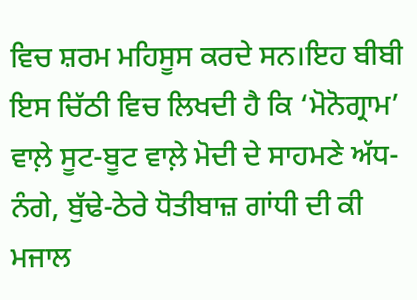ਵਿਚ ਸ਼ਰਮ ਮਹਿਸੂਸ ਕਰਦੇ ਸਨ।ਇਹ ਬੀਬੀ ਇਸ ਚਿੱਠੀ ਵਿਚ ਲਿਖਦੀ ਹੈ ਕਿ ‘ਮੋਨੋਗ੍ਰਾਮ’ ਵਾਲ਼ੇ ਸੂਟ-ਬੂਟ ਵਾਲ਼ੇ ਮੋਦੀ ਦੇ ਸਾਹਮਣੇ ਅੱਧ-ਨੰਗੇ, ਬੁੱਢੇ-ਠੇਰੇ ਧੋਤੀਬਾਜ਼ ਗਾਂਧੀ ਦੀ ਕੀ ਮਜਾਲ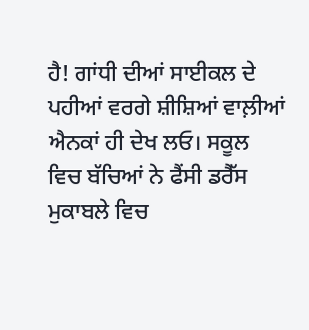ਹੈ! ਗਾਂਧੀ ਦੀਆਂ ਸਾਈਕਲ ਦੇ ਪਹੀਆਂ ਵਰਗੇ ਸ਼ੀਸ਼ਿਆਂ ਵਾਲ਼ੀਆਂ ਐਨਕਾਂ ਹੀ ਦੇਖ ਲਓ। ਸਕੂਲ ਵਿਚ ਬੱਚਿਆਂ ਨੇ ਫੈਂਸੀ ਡਰੈੱਸ ਮੁਕਾਬਲੇ ਵਿਚ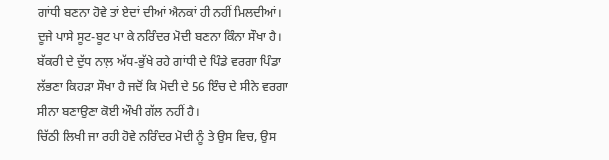ਗਾਂਧੀ ਬਣਨਾ ਹੋਵੇ ਤਾਂ ਏਦਾਂ ਦੀਆਂ ਐਨਕਾਂ ਹੀ ਨਹੀਂ ਮਿਲਦੀਆਂ। ਦੂਜੇ ਪਾਸੇ ਸੂਟ-ਬੂਟ ਪਾ ਕੇ ਨਰਿੰਦਰ ਮੋਦੀ ਬਣਨਾ ਕਿੰਨਾ ਸੌਖਾ ਹੈ। ਬੱਕਰੀ ਦੇ ਦੁੱਧ ਨਾਲ਼ ਅੱਧ-ਭੁੱਖੇ ਰਹੇ ਗਾਂਧੀ ਦੇ ਪਿੰਡੇ ਵਰਗਾ ਪਿੰਡਾ ਲੱਭਣਾ ਕਿਹੜਾ ਸੌਖਾ ਹੈ ਜਦੋਂ ਕਿ ਮੋਦੀ ਦੇ 56 ਇੰਚ ਦੇ ਸੀਨੇ ਵਰਗਾ ਸੀਨਾ ਬਣਾਉਣਾ ਕੋਈ ਔਖੀ ਗੱਲ ਨਹੀਂ ਹੈ।
ਚਿੱਠੀ ਲਿਖੀ ਜਾ ਰਹੀ ਹੋਵੇ ਨਰਿੰਦਰ ਮੋਦੀ ਨੂੰ ਤੇ ਉਸ ਵਿਚ, ਉਸ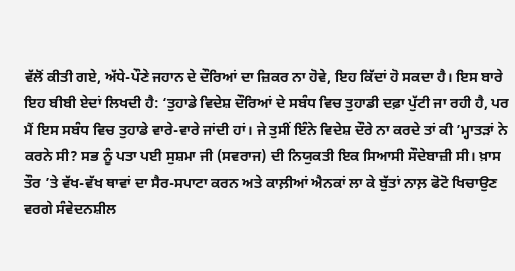ਵੱਲੋਂ ਕੀਤੀ ਗਏ, ਅੱਧੇ-ਪੌਣੇ ਜਹਾਨ ਦੇ ਦੌਰਿਆਂ ਦਾ ਜ਼ਿਕਰ ਨਾ ਹੋਵੇ, ਇਹ ਕਿੱਦਾਂ ਹੋ ਸਕਦਾ ਹੈ। ਇਸ ਬਾਰੇ ਇਹ ਬੀਬੀ ਏਦਾਂ ਲਿਖਦੀ ਹੈ: ‘ਤੁਹਾਡੇ ਵਿਦੇਸ਼ ਦੌਰਿਆਂ ਦੇ ਸਬੰਧ ਵਿਚ ਤੁਹਾਡੀ ਦਫ਼ਾ ਪੁੱਟੀ ਜਾ ਰਹੀ ਹੈ, ਪਰ ਮੈਂ ਇਸ ਸਬੰਧ ਵਿਚ ਤੁਹਾਡੇ ਵਾਰੇ-ਵਾਰੇ ਜਾਂਦੀ ਹਾਂ। ਜੇ ਤੁਸੀਂ ਇੰਨੇ ਵਿਦੇਸ਼ ਦੌਰੇ ਨਾ ਕਰਦੇ ਤਾਂ ਕੀ ’ਮ੍ਹਾਤੜਾਂ ਨੇ ਕਰਨੇ ਸੀ? ਸਭ ਨੂੰ ਪਤਾ ਪਈ ਸੁਸ਼ਮਾ ਜੀ (ਸਵਰਾਜ) ਦੀ ਨਿਯੁਕਤੀ ਇਕ ਸਿਆਸੀ ਸੌਦੇਬਾਜ਼ੀ ਸੀ। ਖ਼ਾਸ ਤੌਰ ’ਤੇ ਵੱਖ-ਵੱਖ ਥਾਵਾਂ ਦਾ ਸੈਰ-ਸਪਾਟਾ ਕਰਨ ਅਤੇ ਕਾਲ਼ੀਆਂ ਐਨਕਾਂ ਲਾ ਕੇ ਬੁੱਤਾਂ ਨਾਲ਼ ਫੋਟੋ ਖਿਚਾਉਣ ਵਰਗੇ ਸੰਵੇਦਨਸ਼ੀਲ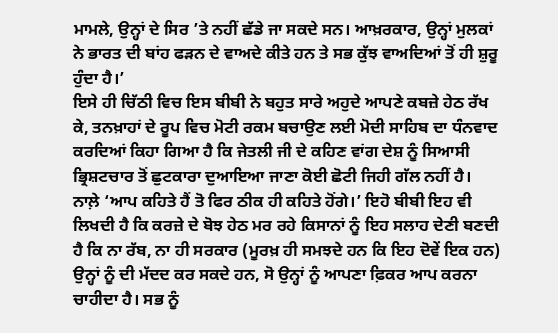ਮਾਮਲੇ, ਉਨ੍ਹਾਂ ਦੇ ਸਿਰ ’ਤੇ ਨਹੀਂ ਛੱਡੇ ਜਾ ਸਕਦੇ ਸਨ। ਆਖ਼ਰਕਾਰ, ਉਨ੍ਹਾਂ ਮੁਲਕਾਂ ਨੇ ਭਾਰਤ ਦੀ ਬਾਂਹ ਫੜਨ ਦੇ ਵਾਅਦੇ ਕੀਤੇ ਹਨ ਤੇ ਸਭ ਕੁੱਝ ਵਾਅਦਿਆਂ ਤੋਂ ਹੀ ਸ਼ੁਰੂ ਹੁੰਦਾ ਹੈ।’
ਇਸੇ ਹੀ ਚਿੱਠੀ ਵਿਚ ਇਸ ਬੀਬੀ ਨੇ ਬਹੁਤ ਸਾਰੇ ਅਹੁਦੇ ਆਪਣੇ ਕਬਜ਼ੇ ਹੇਠ ਰੱਖ ਕੇ, ਤਨਖ਼ਾਹਾਂ ਦੇ ਰੂਪ ਵਿਚ ਮੋਟੀ ਰਕਮ ਬਚਾਉਣ ਲਈ ਮੋਦੀ ਸਾਹਿਬ ਦਾ ਧੰਨਵਾਦ ਕਰਦਿਆਂ ਕਿਹਾ ਗਿਆ ਹੈ ਕਿ ਜੇਤਲੀ ਜੀ ਦੇ ਕਹਿਣ ਵਾਂਗ ਦੇਸ਼ ਨੂੰ ਸਿਆਸੀ ਭ੍ਰਿਸ਼ਟਚਾਰ ਤੋਂ ਛੁਟਕਾਰਾ ਦੁਆਇਆ ਜਾਣਾ ਕੋਈ ਛੋਟੀ ਜਿਹੀ ਗੱਲ ਨਹੀਂ ਹੈ। ਨਾਲ਼ੇ ‘ਆਪ ਕਹਿਤੇ ਹੈਂ ਤੋ ਫਿਰ ਠੀਕ ਹੀ ਕਹਿਤੇ ਹੋਂਗੇ।’ ਇਹੋ ਬੀਬੀ ਇਹ ਵੀ ਲਿਖਦੀ ਹੈ ਕਿ ਕਰਜ਼ੇ ਦੇ ਬੋਝ ਹੇਠ ਮਰ ਰਹੇ ਕਿਸਾਨਾਂ ਨੂੰ ਇਹ ਸਲਾਹ ਦੇਣੀ ਬਣਦੀ ਹੈ ਕਿ ਨਾ ਰੱਬ, ਨਾ ਹੀ ਸਰਕਾਰ (ਮੂਰਖ਼ ਹੀ ਸਮਝਦੇ ਹਨ ਕਿ ਇਹ ਦੋਵੇਂ ਇਕ ਹਨ) ਉਨ੍ਹਾਂ ਨੂੰ ਦੀ ਮੱਦਦ ਕਰ ਸਕਦੇ ਹਨ, ਸੋ ਉਨ੍ਹਾਂ ਨੂੰ ਆਪਣਾ ਫ਼ਿਕਰ ਆਪ ਕਰਨਾ ਚਾਹੀਦਾ ਹੈ। ਸਭ ਨੂੰ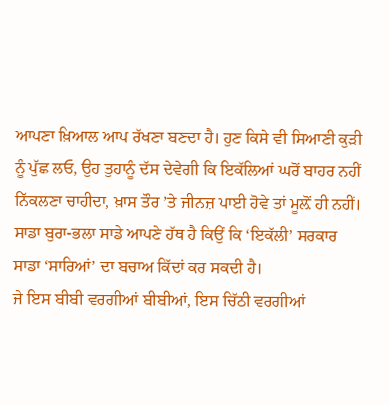ਆਪਣਾ ਖ਼ਿਆਲ ਆਪ ਰੱਖਣਾ ਬਣਦਾ ਹੈ। ਹੁਣ ਕਿਸੇ ਵੀ ਸਿਆਣੀ ਕੁੜੀ ਨੂੰ ਪੁੱਛ ਲਓ, ਉਹ ਤੁਹਾਨੂੰ ਦੱਸ ਦੇਵੇਗੀ ਕਿ ਇਕੱਲਿਆਂ ਘਰੋਂ ਬਾਹਰ ਨਹੀਂ ਨਿੱਕਲਣਾ ਚਾਹੀਦਾ, ਖ਼ਾਸ ਤੌਰ ’ਤੇ ਜੀਨਜ਼ ਪਾਈ ਹੋਵੇ ਤਾਂ ਮੂਲ਼ੋਂ ਹੀ ਨਹੀਂ। ਸਾਡਾ ਬੁਰਾ-ਭਲਾ ਸਾਡੇ ਆਪਣੇ ਹੱਥ ਹੈ ਕਿਉਂ ਕਿ ‘ਇਕੱਲੀ’ ਸਰਕਾਰ ਸਾਡਾ ‘ਸਾਰਿਆਂ’ ਦਾ ਬਚਾਅ ਕਿੱਦਾਂ ਕਰ ਸਕਦੀ ਹੈ।
ਜੇ ਇਸ ਬੀਬੀ ਵਰਗੀਆਂ ਬੀਬੀਆਂ, ਇਸ ਚਿੱਠੀ ਵਰਗੀਆਂ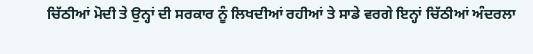ਚਿੱਠੀਆਂ ਮੋਦੀ ਤੇ ਉਨ੍ਹਾਂ ਦੀ ਸਰਕਾਰ ਨੂੰ ਲਿਖਦੀਆਂ ਰਹੀਆਂ ਤੇ ਸਾਡੇ ਵਰਗੇ ਇਨ੍ਹਾਂ ਚਿੱਠੀਆਂ ਅੰਦਰਲਾ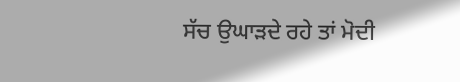ਸੱਚ ਉਘਾੜਦੇ ਰਹੇ ਤਾਂ ਮੋਦੀ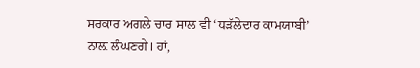ਸਰਕਾਰ ਅਗਲੇ ਚਾਰ ਸਾਲ ਵੀ ‘ਧੜੱਲੇਦਾਰ ਕਾਮਯਾਬੀ’ ਨਾਲ਼ ਲੰਘਣਗੇ। ਹਾਂ,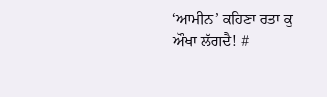‘ਆਮੀਨ’ ਕਹਿਣਾ ਰਤਾ ਕੁ ਔਖਾ ਲੱਗਦੈ! #